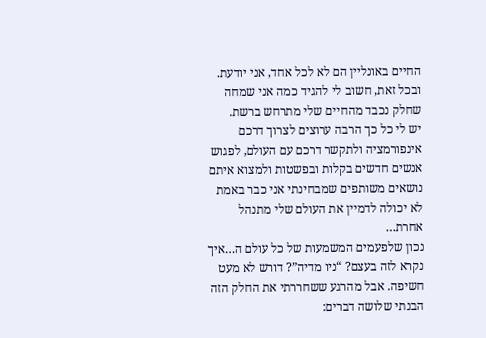החיים באונליין הם לא לכל אחד, אני יודעת. ובכל זאת, חשוב לי להגיד כמה אני שמחה שחלק נכבד מהחיים שלי מתרחש ברשת.
יש לי כל כך הרבה ערוצים לצרוך דרכם אינפורמציה ולתקשר דרכם עם העולם, לפגוש אנשים חדשים בקלות ובפשטות ולמצוא איתם נושאים משותפים שמבחינתי אני כבר באמת לא יכולה לדמיין את העולם שלי מתנהל אחרת…
נכון שלפעמים המשמעות של כל עולם ה…איך נקרא לזה בעצם? “ניו מדיה”? דורש לא מעט חשיפה. אבל מהרגע ששחררתי את החלק הזה הבנתי שלושה דברים: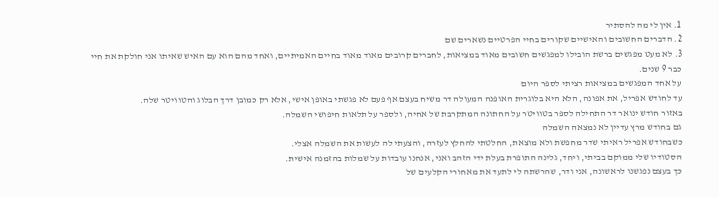1. אין לי מה להסתיר
2. הדברים החשובים והאישיים שקורים בחיי הפרטיים נשארים שם
3. לא מעט מפגשים ברשת הובילו למפגשים חשובים מאוד במציאות, לחברים קרובים מאוד מאוד בחיים האמיתיים, ואחד מהם הוא עם האיש שאיתו אני חולקת את חיי כבר 9 שנים.
על אחד המפגשים במציאות רציתי לספר היום
עד לחודש אפריל, את אפונה, הלא היא בלוגרית האופנה המעולה דר משיח בעצם אף פעם לא פגשתי באופן אישי, אלא רק כמובן דרך הבלוג והטוויטר שלה.
באזור חודש ינואר דר התחילה לספר בטוויטר על החתונה המתקרבת של אחיה, ולספר על תלאות חיפושי השמלה.
גם בחודש מרץ עדיין לא נמצאה השמלה
כשבחודש אפריל ראיתי שדר מחפשת ולא מוצאת, החלטתי להחלץ לעזרה, והצעתי לה לעשות את השמלה אצלי.
הסטודיו שלי ממוקם בביתי, ויחד, גלינה התופרת בעלת ידי הזהב ואני, אנחנו עובדות על שמלות בהזמנה אישית.
כך בעצם נפגשנו לראשונה, אני ודר, שהרשתה לי לתעד את מאחורי הקלעים של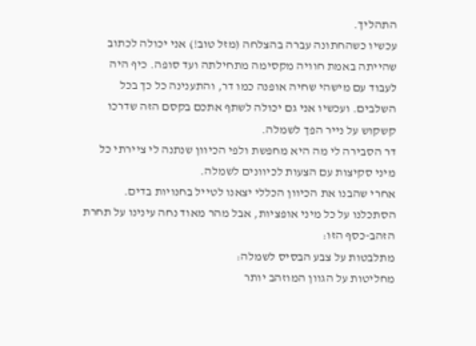התהליך.
עכשיו כשהחתונה עברה בהצלחה (מזל טוב!) אני יכולה לכתוב שהייתה באמת חוויה מקסימה מתחילתה ועד סופה. כיף היה לעבוד עם מישהי שחיה אופנה כמו דר, והתענינה כל כך בכל השלבים. ועכשיו אני גם יכולה לשתף אתכם בקסם הזה שדרכו קשקוש על נייר הפך לשמלה.
דר הסבירה לי מה היא מחפשת ולפי הכיוון שנתנה לי ציירתי כל מיני סקיצות עם הצעות לכיוונים לשמלה.
אחרי שהבנו את הכיוון הכללי יצאנו לטייל בחנויות בדים.
הסתכלנו על כל מיני אופציות, אבל מהר מאוד נחה עינינו על תחרת הזהב-כסף הזו:
מתלבטות על צבע הבסיס לשמלה:
מחליטות על הגוון המוזהב יותר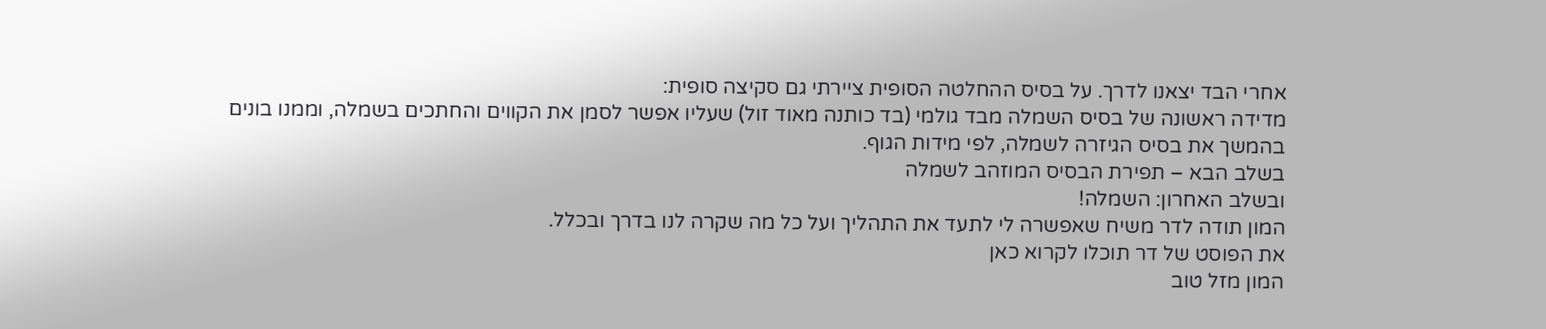אחרי הבד יצאנו לדרך. על בסיס ההחלטה הסופית ציירתי גם סקיצה סופית:
מדידה ראשונה של בסיס השמלה מבד גולמי (בד כותנה מאוד זול) שעליו אפשר לסמן את הקווים והחתכים בשמלה, וממנו בונים בהמשך את בסיס הגיזרה לשמלה, לפי מידות הגוף.
בשלב הבא – תפירת הבסיס המוזהב לשמלה
ובשלב האחרון: השמלה!
המון תודה לדר משיח שאפשרה לי לתעד את התהליך ועל כל מה שקרה לנו בדרך ובכלל.
את הפוסט של דר תוכלו לקרוא כאן
המון מזל טוב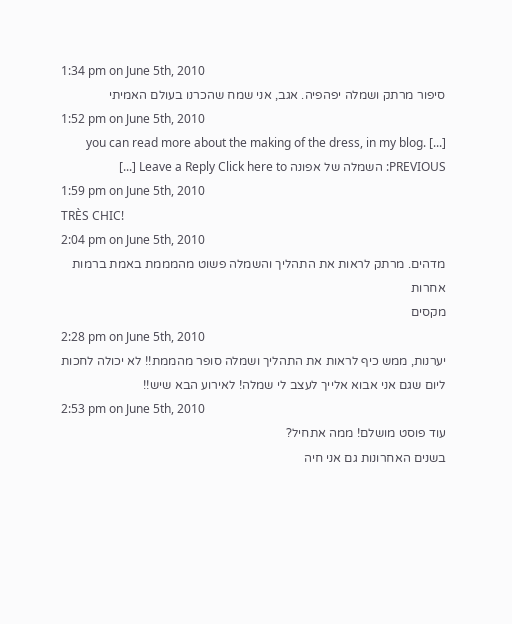1:34 pm on June 5th, 2010
סיפור מרתק ושמלה יפהפיה. אגב, אני שמח שהכרנו בעולם האמיתי
1:52 pm on June 5th, 2010
[...] you can read more about the making of the dress, in my blog. PREVIOUS: השמלה של אפונה Leave a Reply Click here to [...]
1:59 pm on June 5th, 2010
TRÈS CHIC!
2:04 pm on June 5th, 2010
מדהים. מרתק לראות את התהליך והשמלה פשוט מהמממת באמת ברמות אחרות
מקסים
2:28 pm on June 5th, 2010
יערנות, ממש כיף לראות את התהליך ושמלה סופר מהממת!! לא יכולה לחכות ליום שגם אני אבוא אלייך לעצב לי שמלה! לאירוע הבא שיש!!
2:53 pm on June 5th, 2010
עוד פוסט מושלם! ממה אתחיל?
בשנים האחרונות גם אני חיה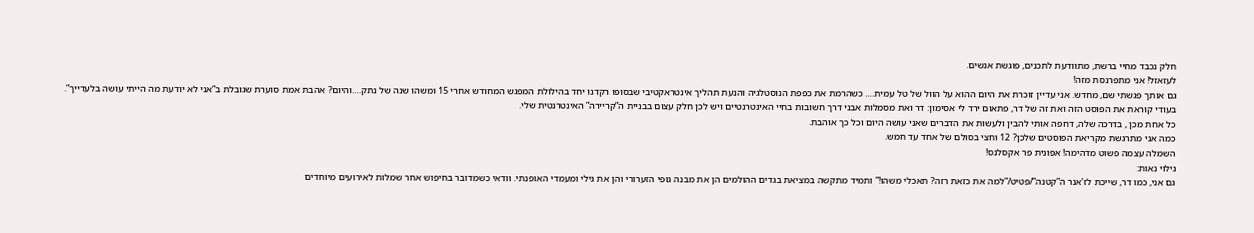חלק נכבד מחיי ברשת, מתוודעת לתכנים, פוגשת אנשים.
לעזאזל! אני מתפרנסת מזה!
גם אותך פגשתי שם, מחדש. אני עדיין זוכרת את היום ההוא על הוול של טל עמית…. כשהרמת את כפפת הנוסטלגיה והנעת תהליך אינטראקטיבי שבסופו רקדנו יחד בהילולת המפגש המחודש אחרי 15 ומשהו שנה של נתק….והיום? אהבת אמת סוערת שגובלת ב”אני לא יודעת מה הייתי עושה בלעדייך”.
בעודי קוראת את הפוסט הזה ואת זה של דר, פתאום ירד לי אסימון: דר ואת מסמלות אבני דרך חשובות בחיי האינטרנטיים ויש לכן חלק עצום בבניית ה”קריירה” האינטרנטית שלי.
כל אחת מכן , בדרכה שלה, דחפה אותי להבין ולעשות את הדברים שאני עושה היום וכל כך אוהבת.
כמה אני מתרגשת מקריאת הפוסטים שלכן? 12 וחצי בסולם של אחד עד חמש.
השמלה עצמה פשוט מדהימה! אפונית פר אקסלנס!
גילוי נאות:
גם אני, כמו דר, שייכת לז’אנר ה”קטנה”/פטיט/”למה את כזאת רזה? תאכלי משהו!” ותמיד מתקשה במציאת בגדים ההולמים הן את מבנה גופי הזערורי והן את גילי ומעמדי האופנתי. וודאי כשמדובר בחיפוש אחר שמלות לאירועים מיוחדים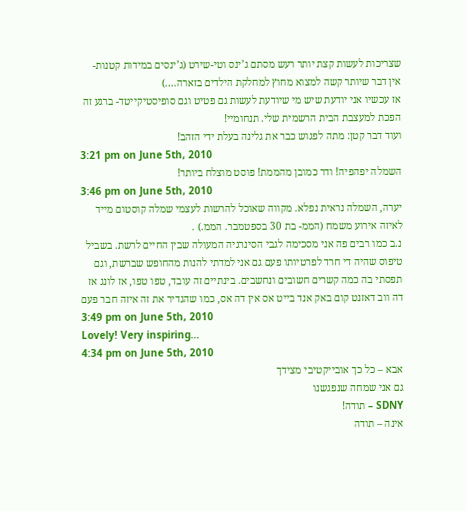שצריכות לעשות קצת יותר רעש מסתם ג’ינס וטי-שירט (ג’ינסים במידות קטנות- אין דבר שיותר קשה למצוא מחוץ למחלקת הילדים בזארה….)
אז עכשיו אני יודעת שיש מי שיודעת לעשות גם פטיט וגם סופיסטיקייטד- ברגע זה הפכת למעצבת הבית הרשמית שלי. תנחומיי!
ועוד דבר קטן: מתה לפגוש כבר את גלינה בעלת ידי הזהב!
3:21 pm on June 5th, 2010
השמלה יפהפיה! ודר כמובן מהממת! פוסט מוצלח ביותר!
3:46 pm on June 5th, 2010
יערה, השמלה נראית נפלא. מקווה שאוכל להרשות לעצמי שמלה קוסטום מייד לאיזה אירוע משמח (הממ- בת 30 בספטמבר. הממ.) .
נ.ב כמו רבים פה אני מסכימה לגבי הסינרגיה המעולה שבין החיים לרשת. בשביל טיפוס שהיה די חרד לפרטיותו פעם גם אני למדתי להנות מהחופש שברשת, וגם תפסתי בה כמה קשרים חשובים ונחשבים. בינתיים זה עובד, טפו טפו, אז לונג אז דה ווב דאזנט קום באק אנד בייט אס אין דה אס, כמו שהגדיר את זה איזה חבר פעם
3:49 pm on June 5th, 2010
Lovely! Very inspiring…
4:34 pm on June 5th, 2010
אבא – כל כך אובייקטיבי מצידך
גם אני שמחה שנפגשנו
SDNY – תודה!
אינה – תודה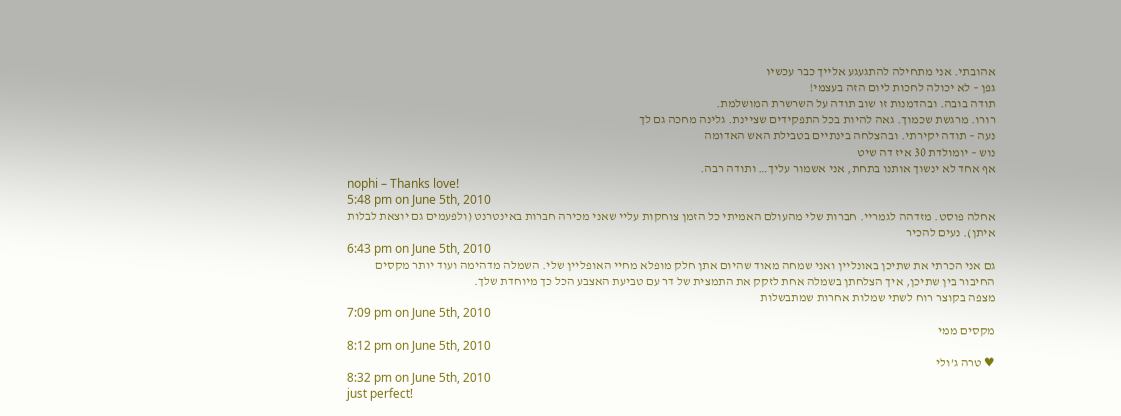אהובתי. אני מתחילה להתגעגע אלייך כבר עכשיו
גפן – לא יכולה לחכות ליום הזה בעצמי!
תודה בובה. ובהדמנות זו שוב תודה על השרשרת המושלמת.
רורו. מרגשת שכמוך. גאה להיות בכל התפקידים שציינת. גלינה מחכה גם לך
נעה – תודה יקירתי. ובהצלחה בינתיים בטבילת האש האדומה
נוש – יומולדת 30 איז דה שיט
אף אחד לא ינשוך אותנו בתחת, אני אשמור עליך… ותודה רבה.
nophi – Thanks love!
5:48 pm on June 5th, 2010
אחלה פוסט. מזדהה לגמריי. חברות שלי מהעולם האמיתי כל הזמן צוחקות עליי שאני מכירה חברות באינטרנט (ולפעמים גם יוצאת לבלות איתן). נעים להכיר
6:43 pm on June 5th, 2010
גם אני הכרתי את שתיכן באונליין ואני שמחה מאוד שהיום אתן חלק מופלא מחיי האופליין שלי. השמלה מדהימה ועוד יותר מקסים החיבור בין שתיכן, איך הצלחתן בשמלה אחת לזקק את התמצית של דר עם טביעת האצבע הכל כך מיוחדת שלך.
מצפה בקוצר רוח לשתי שמלות אחרות שמתבשלות
7:09 pm on June 5th, 2010
מקסים ממי
8:12 pm on June 5th, 2010
♥ טרה ג’ולי
8:32 pm on June 5th, 2010
just perfect!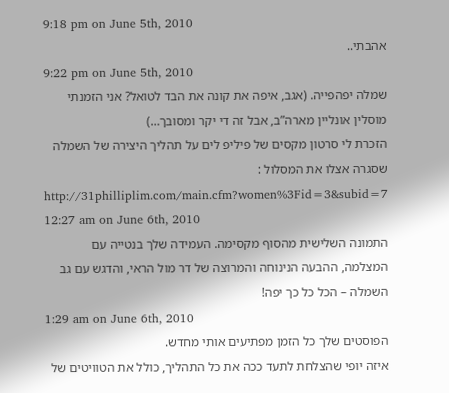9:18 pm on June 5th, 2010
אהבתי..
9:22 pm on June 5th, 2010
שמלה יפהפייה. (אגב, איפה את קונה את הבד לטואל? אני הזמנתי מוסלין אונליין מארה”ב, אבל זה די יקר ומסובך…)
הזכרת לי סרטון מקסים של פיליפ לים על תהליך היצירה של השמלה שסגרה אצלו את המסלול : http://31philliplim.com/main.cfm?women%3Fid=3&subid=7
12:27 am on June 6th, 2010
התמונה השלישית מהסוף מקסימה. העמידה שלך בנטייה עם המצלמה, ההבעה הנינוחה והמרוצה של דר מול הראי, והדגש עם גב השמלה – הכל כל כך יפה!
1:29 am on June 6th, 2010
הפוסטים שלך כל הזמן מפתיעים אותי מחדש.
איזה יופי שהצלחת לתעד ככה את כל התהליך, כולל את הטוויטים של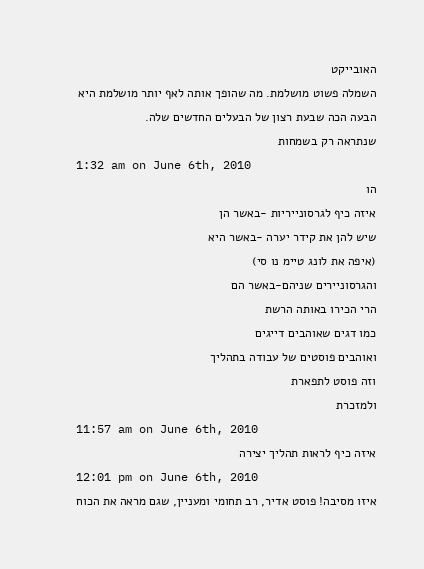האובייקט
השמלה פשוט מושלמת. מה שהופך אותה לאף יותר מושלמת היא הבעה הכה שבעת רצון של הבעלים החדשים שלה.
שנתראה רק בשמחות
1:32 am on June 6th, 2010
הו
איזה כיף לגרסונייריות -באשר הן
שיש להן את קידר יערה -באשר היא
(איפה את לונג טיימ נו סי)
והגרסוניירים שניהם-באשר הם
הרי הכירו באותה הרשת
כמו דגים שאוהבים דייגים
ואוהבים פוסטים של עבודה בתהליך
וזה פוסט לתפארת
ולמזכרת
11:57 am on June 6th, 2010
איזה כיף לראות תהליך יצירה
12:01 pm on June 6th, 2010
איזו מסיבה! פוסט אדיר, רב תחומי ומעניין, שגם מראה את הכוח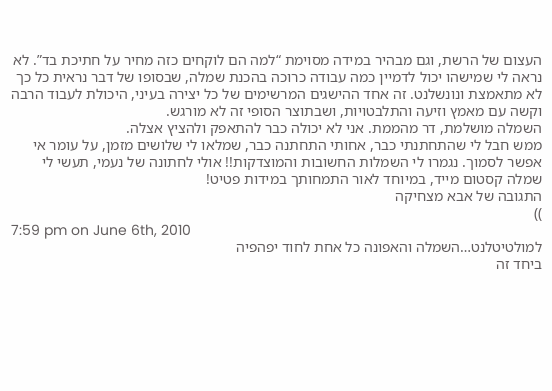העצום של הרשת, וגם מבהיר במידה מסוימת “למה הם לוקחים כזה מחיר על חתיכת בד”. לא נראה לי שמישהו יכול לדמיין כמה עבודה כרוכה בהכנת שמלה, שבסופו של דבר נראית כל כך לא מתאמצת ונונשלנט. זה אחד ההישגים המרשימים של כל יצירה בעיני, היכולת לעבוד הרבה וקשה עם מאמץ וזיעה והתלבטויות, ושבתוצר הסופי זה לא מורגש.
השמלה מושלמת, דר מהממת. אני לא יכולה כבר להתאפק ולהציץ אצלה.
ממש חבל לי שהתחתנתי כבר, אחותי התחתנה כבר, שמלאו לי שלושים מזמן, על עומר אי אפשר לסמוך. נגמרו לי השמלות החשובות והמוצדקות!! אולי לחתונה של נעמי, תעשי לי שמלה קסטום מייד, במיוחד לאור התמחותך במידות פטיט!
התגובה של אבא מצחיקה
))
7:59 pm on June 6th, 2010
למולטיטלנט…השמלה והאפונה כל אחת לחוד יפהפיה
ביחד זה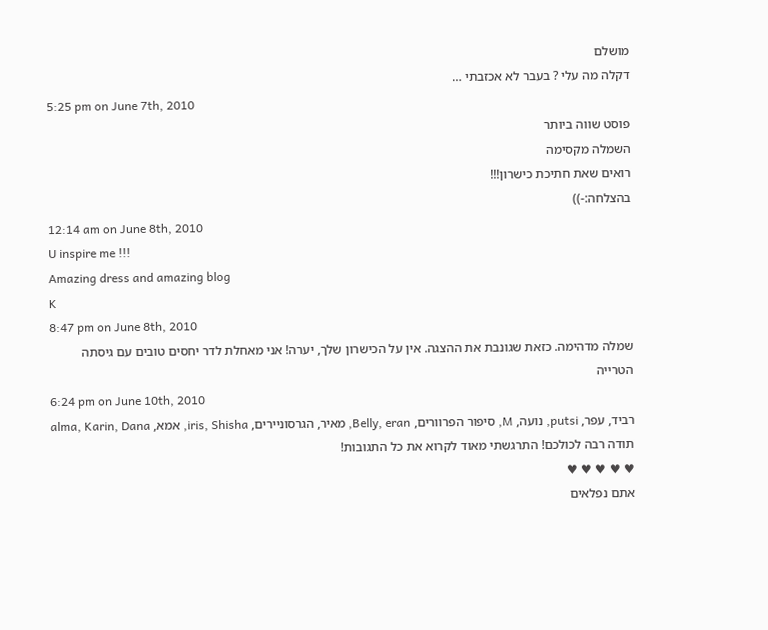מושלם
דקלה מה עלי ? בעבר לא אכזבתי …
5:25 pm on June 7th, 2010
פוסט שווה ביותר
השמלה מקסימה
רואים שאת חתיכת כישרון!!!
בהצלחה:-))
12:14 am on June 8th, 2010
U inspire me !!!
Amazing dress and amazing blog
K
8:47 pm on June 8th, 2010
שמלה מדהימה. כזאת שגונבת את ההצגה. אין על הכישרון שלך, יערה! אני מאחלת לדר יחסים טובים עם גיסתה הטרייה
6:24 pm on June 10th, 2010
רביד, עפר, putsi, נועה, M, סיפור הפרוורים, Belly, eran, מאיר, הגרסוניירים, iris, Shisha, אמא, alma, Karin, Dana
תודה רבה לכולכם! התרגשתי מאוד לקרוא את כל התגובות!
♥ ♥ ♥ ♥ ♥
אתם נפלאים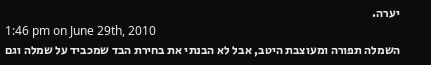יערה.
1:46 pm on June 29th, 2010
השמלה תפורה ומעוצבת היטב, אבל לא הבנתי את בחירת הבד שמכביד על שמלה וגם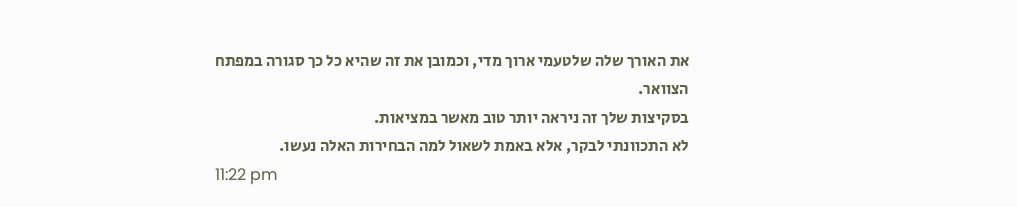את האורך שלה שלטעמי ארוך מדי, וכמובן את זה שהיא כל כך סגורה במפתח הצוואר.
בסקיצות שלך זה ניראה יותר טוב מאשר במציאות.
לא התכוונתי לבקר, אלא באמת לשאול למה הבחירות האלה נעשו.
11:22 pm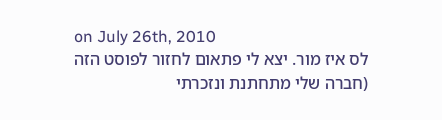on July 26th, 2010
לס איז מור. יצא לי פתאום לחזור לפוסט הזה (חברה שלי מתחתנת ונזכרתי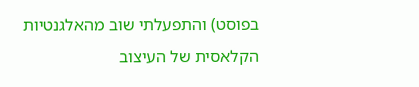בפוסט) והתפעלתי שוב מהאלגנטיות הקלאסית של העיצוב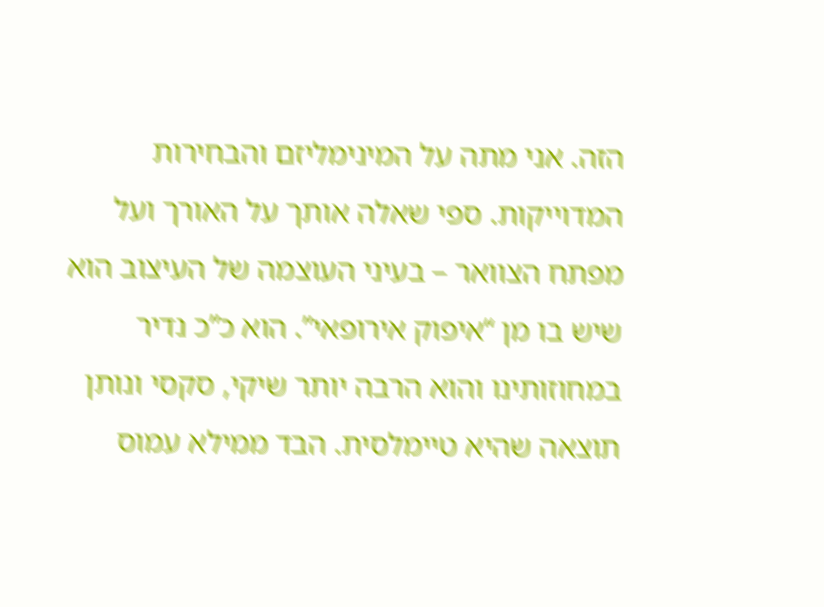הזה. אני מתה על המינימליזם והבחירות המדוייקות. ספי שאלה אותך על האורך ועל מפתח הצוואר – בעיני העוצמה של העיצוב הוא שיש בו מן “איפוק אירופאי”. הוא כ”כ נדיר במחוזותינו והוא הרבה יותר שיקי, סקסי ונותן תוצאה שהיא טיימלסית. הבד ממילא עמוס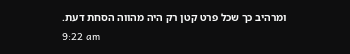ומרהיב כך שכל פרט קטן רק היה מהווה הסחת דעת.
9:22 am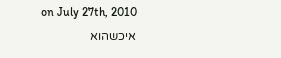on July 27th, 2010
איכשהוא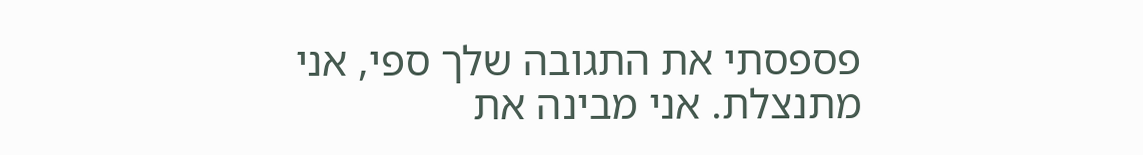פספסתי את התגובה שלך ספי, אני מתנצלת. אני מבינה את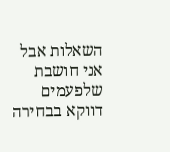השאלות אבל אני חושבת שלפעמים דווקא בבחירה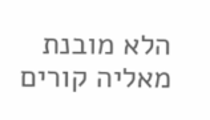הלא מובנת מאליה קורים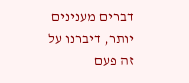דברים מענינים יותר, דיברנו על זה פעם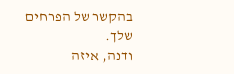בהקשר של הפרחים שלך.
ודנה, איזה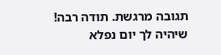תגובה מרגשת. תודה רבה! שיהיה לך יום נפלא